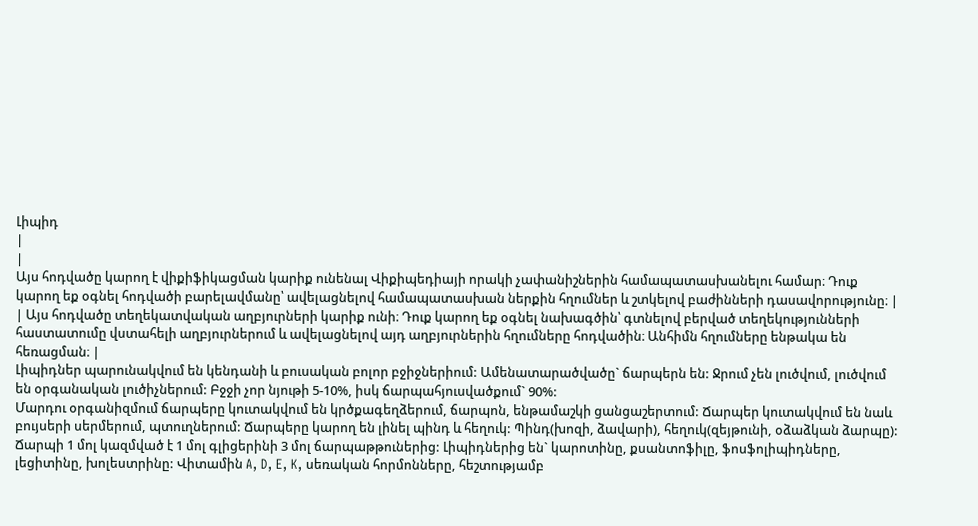Լիպիդ
|
|
Այս հոդվածը կարող է վիքիֆիկացման կարիք ունենալ Վիքիպեդիայի որակի չափանիշներին համապատասխանելու համար։ Դուք կարող եք օգնել հոդվածի բարելավմանը՝ ավելացնելով համապատասխան ներքին հղումներ և շտկելով բաժինների դասավորությունը։ |
| Այս հոդվածը տեղեկատվական աղբյուրների կարիք ունի։ Դուք կարող եք օգնել նախագծին՝ գտնելով բերված տեղեկությունների հաստատումը վստահելի աղբյուրներում և ավելացնելով այդ աղբյուրներին հղումները հոդվածին։ Անհիմն հղումները ենթակա են հեռացման։ |
Լիպիդներ պարունակվում են կենդանի և բուսական բոլոր բջիջներիում: Ամենատարածվածը` ճարպերն են: Ջրում չեն լուծվում, լուծվում են օրգանական լուծիչներում: Բջջի չոր նյութի 5-10%, իսկ ճարպահյուսվածքում` 90%:
Մարդու օրգանիզմում ճարպերը կուտակվում են կրծքագեղձերում, ճարպոն, ենթամաշկի ցանցաշերտում: Ճարպեր կուտակվում են նաև բույսերի սերմերում, պտուղներում: Ճարպերը կարող են լինել պինդ և հեղուկ: Պինդ(խոզի, ձավարի), հեղուկ(զեյթունի, օձաձկան ձարպը): Ճարպի 1 մոլ կազմված է 1 մոլ գլիցերինի 3 մոլ ճարպաթթուներից: Լիպիդներից են` կարոտինը, քսանտոֆիլը, ֆոսֆոլիպիդները, լեցիտինը, խոլեստրինը: Վիտամին A, D, E, K, սեռական հորմոնները, հեշտությամբ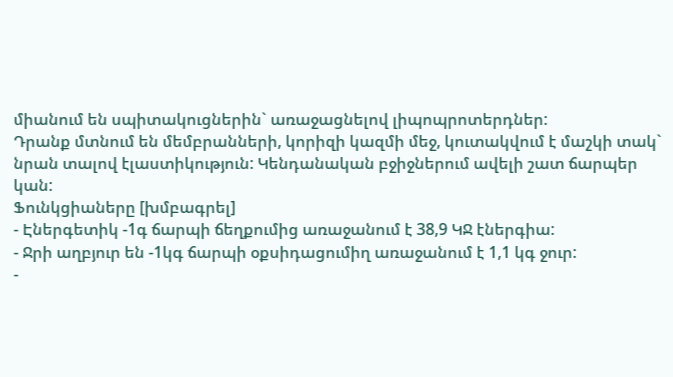միանում են սպիտակուցներին` առաջացնելով լիպոպրոտերդներ:
Դրանք մտնում են մեմբրանների, կորիզի կազմի մեջ, կուտակվում է մաշկի տակ` նրան տալով էլաստիկություն: Կենդանական բջիջներում ավելի շատ ճարպեր կան:
Ֆունկցիաները [խմբագրել]
- Էներգետիկ -1գ ճարպի ճեղքումից առաջանում է 38,9 ԿՋ էներգիա:
- Ջրի աղբյուր են -1կգ ճարպի օքսիդացումիղ առաջանում է 1,1 կգ ջուր:
-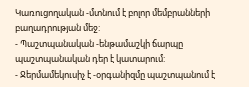Կառուցողական -մտնում է բոլոր մեմբրանների բաղադրության մեջ:
- Պաշտպանական -ենթամաշկի ճարպը պաշտպանական դեր է կատարում:
- Ջերմամեկուսիչ է -օրգանիզմը պաշտպանում է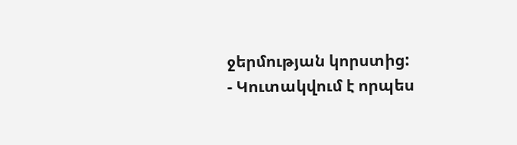ջերմության կորստից:
- Կուտակվում է որպես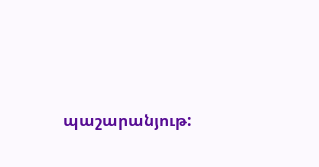պաշարանյութ: